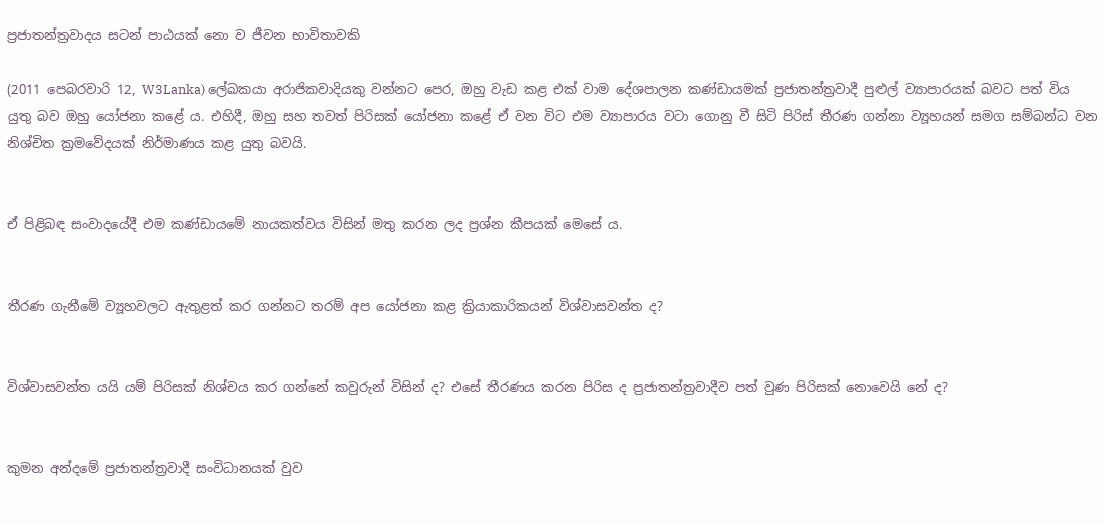ප්‍රජාතන්ත්‍රවාදය සටන් පාඨයක් නො ව ජීවන භාවිතාවකි

(2011 පෙබරවාරි 12, W3Lanka) ලේඛකයා අරාජිකවාදියකු වන්නට පෙර, ඔහු වැඩ කළ එක් වාම දේශපාලන කණ්ඩායමක් ප්‍රජාතන්ත්‍රවාදී පුළුල් ව්‍යාපාරයක් බවට පත් විය යුතු බව ඔහු යෝජනා කළේ ය. එහිදී, ඔහු සහ තවත් පිරිසක් යෝජනා කළේ ඒ වන විට එම ව්‍යාපාරය වටා ගොනු වී සිටි පිරිස් තීරණ ගන්නා ව්‍යූහයන් සමග සම්බන්ධ වන නිශ්චිත ක්‍රමවේදයක් නිර්මාණය කළ යුතු බවයි.


ඒ පිළිබඳ සංවාදයේදී එම කණ්ඩායමේ නායකත්වය විසින් මතු කරන ලද ප්‍රශ්න කීපයක් මෙසේ ය.


තීරණ ගැනීමේ ව්‍යූහවලට ඇතුළත් කර ගන්නට තරම් අප යෝජනා කළ ක්‍රියාකාරිකයන් විශ්වාසවන්ත ද?


විශ්වාසවන්ත යයි යම් පිරිසක් නිශ්චය කර ගන්නේ කවුරුන් විසින් ද? එසේ තීරණය කරන පිරිස ද ප්‍රජාතන්ත්‍රවාදීව පත් වුණ පිරිසක් නොවෙයි නේ ද?


කුමන අන්දමේ ප්‍රජාතන්ත්‍රවාදී සංවිධානයක් වුව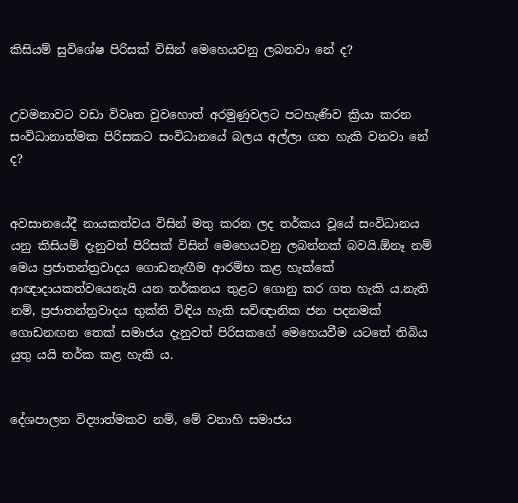කිසියම් සුවිශේෂ පිරිසක් විසින් මෙහෙයවනු ලබනවා නේ ද?


උවමනාවට වඩා විවෘත වුවහොත් අරමුණුවලට පටහැණිව ක්‍රියා කරන සංවිධානාත්මක පිරිසකට සංවිධානයේ බලය අල්ලා ගත හැකි වනවා නේ ද?


අවසානයේදී නායකත්වය විසින් මතු කරන ලද තර්කය වූයේ සංවිධානය යනු කිසියම් දැනුවත් පිරිසක් විසින් මෙහෙයවනු ලබන්නක් බවයි.ඕනෑ නම් මෙය ප්‍රජාතන්ත්‍රවාදය ගොඩනැඟීම ආරම්භ කළ හැක්කේ ආඥාදායකත්වයෙනැයි යන තර්කනය තුළට ගොනු කර ගත හැකි ය.නැති නම්, ප්‍රජාතන්ත්‍රවාදය භුක්ති විඳිය හැකි සවිඥානික ජන පදනමක් ගොඩනඟන තෙක් සමාජය දැනුවත් පිරිසකගේ මෙහෙයවීම යටතේ තිබිය යුතු යයි තර්ක කළ හැකි ය.


දේශපාලන විද්‍යාත්මකව නම්, මේ වනාහි සමාජය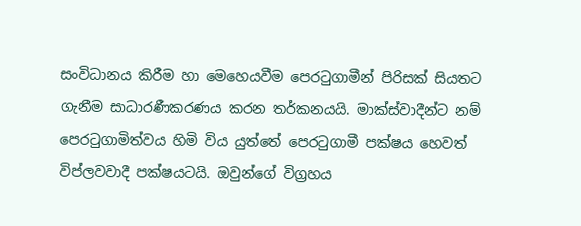සංවිධානය කිරීම හා මෙහෙයවීම පෙරටුගාමීන් පිරිසක් සියතට ගැනීම සාධාරණීකරණය කරන තර්කනයයි. මාක්ස්වාදීන්ට නම් පෙරටුගාමිත්වය හිමි විය යුත්තේ පෙරටුගාමී පක්ෂය හෙවත් විප්ලවවාදී පක්ෂයටයි. ඔවුන්ගේ විග්‍රහය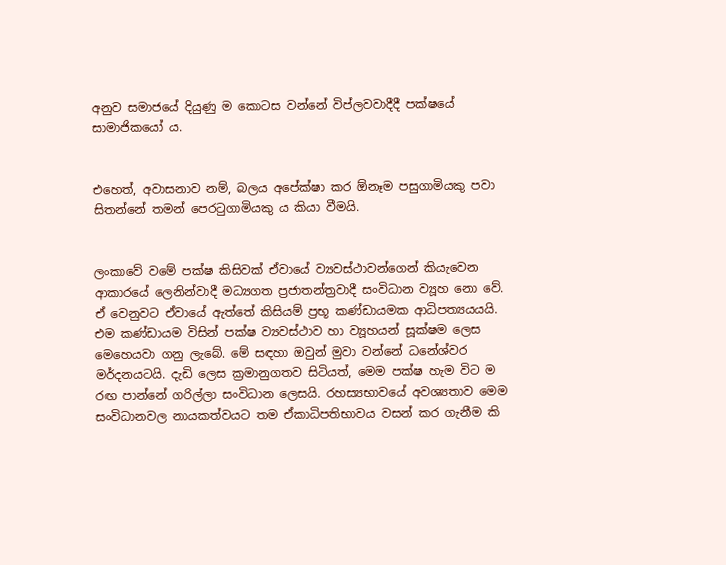අනුව සමාජයේ දියුණු ම කොටස වන්නේ විප්ලවවාදීදී පක්ෂයේ සාමාජිකයෝ ය.


එහෙත්, අවාසනාව නම්, බලය අපේක්ෂා කර ඕනෑම පසුගාමියකු පවා සිතන්නේ තමන් පෙරටුගාමියකු ය කියා වීමයි.


ලංකාවේ වමේ පක්ෂ කිසිවක් ඒවායේ ව්‍යවස්ථාවන්ගෙන් කියැවෙන ආකාරයේ ලෙනින්වාදී මධ්‍යගත ප්‍රජාතන්ත්‍රවාදී සංවිධාන ව්‍යූහ නො වේ. ඒ වෙනුවට ඒවායේ ඇත්තේ කිසියම් ප්‍රභූ කණ්ඩායමක ආධිපත්‍යයයයි. එම කණ්ඩායම විසින් පක්ෂ ව්‍යවස්ථාව හා ව්‍යූහයන් සූක්ෂම ලෙස මෙහෙයවා ගනු ලැබේ. මේ සඳහා ඔවුන් මුවා වන්නේ ධනේශ්වර මර්දනයටයි. දැඩි ලෙස ක්‍රමානුගතව සිටියත්, මෙම පක්ෂ හැම විට ම රඟ පාන්නේ ගරිල්ලා සංවිධාන ලෙසයි. රහස්‍යභාවයේ අවශ්‍යතාව මෙම සංවිධානවල නායකත්වයට තම ඒකාධිපතිභාවය වසන් කර ගැනීම කි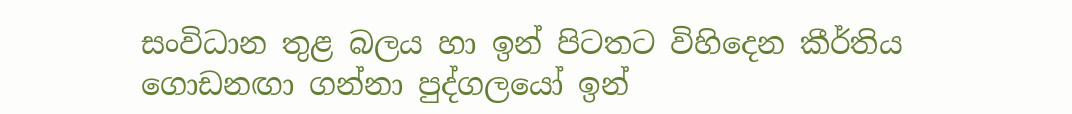සංවිධාන තුළ බලය හා ඉන් පිටතට විහිදෙන කීර්තිය ගොඩනඟා ගන්නා පුද්ගලයෝ ඉන්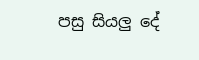පසු සියලු දේ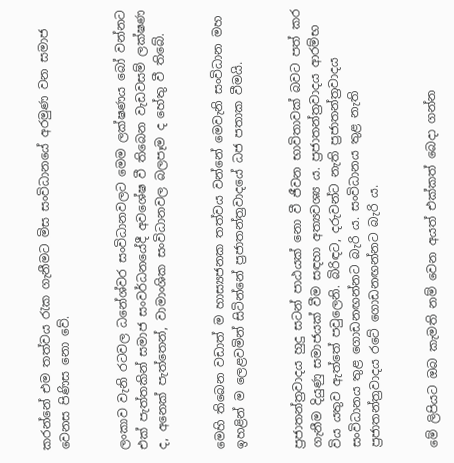කරන්නේ එම තත්වය රැක ගැනීමට මිස සංවිධානයේ අරමුණ වන සමාජ වෙනස පිණිස නො වේ.


ලංකාව වැනි රටවල ධනේශ්වර සංවිධානවලට මෙම ලක්ෂණය බෝ වන්නට එක් පැත්තකින් සමාජ සංවර්ධනයේදී අවශේෂ වී තිබෙන වැඩවසම් ලක්ෂණ ද, අනෙක් පැත්තෙන්, වාමාංශික සංවිධානවල බලපෑම ද හේතු වී තිබේ.


මෙහි තිබෙන වඩාත් ම හාස්‍යජනක තත්වය වන්නේ මෙවැනි සංවිධාන මහ ඉහළින් ම ලෙළවමින් සිටින්නේ ප්‍රජාතන්ත්‍රවාදයේ ධජ පතාක වීමයි.


ප්‍රජාතන්ත්‍රවාදය හුදු සටන් පාඨයක් නො වී ජීවන භාවිතාවක් බවට පත් කර ගැනීම දියුණු සමාජයක් වීම සඳහා අත්‍යවශ්‍ය ය. ප්‍රජාතන්ත්‍රවාදය ආරම්භ විය යතුව ඇත්තේ පවුලෙනි. බිරිඳට, දරුවන්ට නැති ප්‍රජාතන්ත්‍රවාදය සංවිධානය තුළ ගොඩනඟන්නට බැරි ය. සංවිධානය තුළ නැති ප්‍රජාතන්ත්‍රවාදය රටේ ගොඩනඟන්නට බැරි ය.


මේ ලිපියට ඔබ කැමති නම් වෙන අයත් එක්කත් බෙදා ගන්න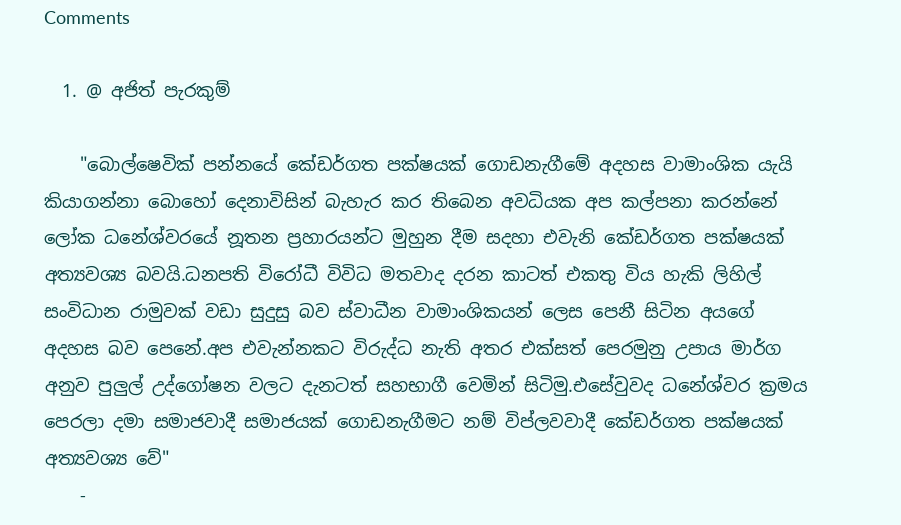Comments

  1. @ අජිත් පැරකුම්

    "බොල්ෂෙවික් පන්නයේ කේඩර්ගත පක්ෂයක් ගොඩනැගීමේ අදහස වාමාංශික යැයි කියාගන්නා බොහෝ දෙනාවිසින් බැහැර කර තිබෙන අවධියක අප කල්පනා කරන්නේ ලෝක ධනේශ්වරයේ නූතන ප්‍රහාරයන්ට මුහුන දීම සදහා එවැනි කේඩර්ගත පක්ෂයක් අත්‍යවශ්‍ය බවයි.ධනපති විරෝධී විවිධ මතවාද දරන කාටත් එකතු විය හැකි ලිහිල් සංවිධාන රාමුවක් වඩා සුදුසු බව ස්වාධීන වාමාංශිකයන් ලෙස පෙනී සිටින අයගේ අදහස බව පෙනේ.අප එවැන්නකට විරුද්ධ නැති අතර එක්සත් පෙරමුනු උපාය මාර්ග අනුව පුලුල් උද්ගෝෂන වලට දැනටත් සහභාගී වෙමින් සිටිමු.එසේවුවද ධනේශ්වර ක්‍රමය පෙරලා දමා සමාජවාදී සමාජයක් ගොඩනැගීමට නම් විප්ලවවාදී කේඩර්ගත පක්ෂයක් අත්‍යවශ්‍ය වේ"
    -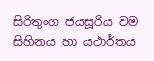සිරිතුංග ජයසූරිය වම සිහිනය හා යථාර්තය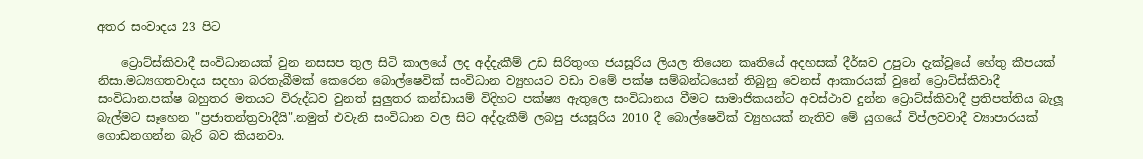අතර සංවාදය 23 පිට

    ට්‍රොට්ස්කිවාදී සංවිධානයක් වුන නසසප තුල සිටි කාලයේ ලද අද්දැකීම් උඩ සිරිතුංග ජයසූරිය ලියල තියෙන කෘතියේ අදහසක් දීර්ඝව උපුටා දැක්වූයේ හේතු කීපයක් නිසා.මධ්‍යගතවාදය සදහා බරතැබීමක් කෙරෙන බොල්ෂෙවික් සංවිධාන ව්‍යුහයට වඩා වමේ පක්ෂ සම්බන්ධයෙන් තිබුනු වෙනස් ආකාරයක් වුනේ ට්‍රොට්ස්කිවාදී සංවිධාන.පක්ෂ බහුතර මතයට විරුද්ධව වුනත් සුලුතර කන්ඩායම් විදිහට පක්ෂ්‍ය ඇතුලෙ සංවිධානය වීමට සාමාජිකයන්ට අවස්ථාව දුන්න ට්‍රොට්ස්කිවාදී ප්‍රතිපත්තිය බැලූ බැල්මට සෑහෙන "ප්‍රජාතන්ත්‍රවාදීයි".නමුත් එවැනි සංවිධාන වල සිට අද්දැකීම් ලබපු ජයසූරිය 2010 දී බොල්ෂෙවික් ව්‍යුහයක් නැතිව මේ යුගයේ විප්ලවවාදී ව්‍යාපාරයක් ගොඩනගන්න බැරි බව කියනවා.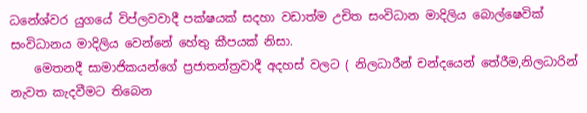ධනේශ්වර යුගයේ විප්ලවවාදී පක්ෂයක් සදහා වඩාත්ම උචිත සංවිධාන මාදිලිය බොල්ෂෙවික් සංවිධානය මාදිලිය වෙන්නේ හේතු කීපයක් නිසා.
    මෙතනදී සාමාජිකයන්ගේ ප්‍රජාතන්ත්‍රවාදී අදහස් වලට ( නිලධාරීන් චන්දයෙන් තේරීම,නිලධාරින් නැවත කැදවීමට තිබෙන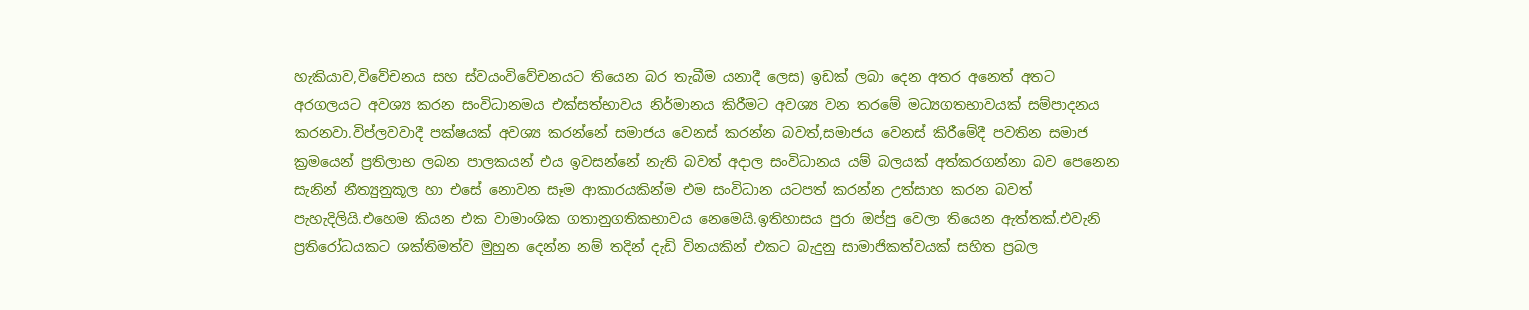හැකියාව,විවේචනය සහ ස්වයංවිවේචනයට තියෙන බර තැබීම යනාදී ලෙස) ඉඩක් ලබා දෙන අතර අනෙත් අතට අරගලයට අවශ්‍ය කරන සංවිධානමය එක්සත්භාවය නිර්මානය කිරීමට අවශ්‍ය වන තරමේ මධ්‍යගතභාවයක් සම්පාදනය කරනවා.විප්ලවවාදී පක්ෂයක් අවශ්‍ය කරන්නේ සමාජය වෙනස් කරන්න බවත්,සමාජය වෙනස් කිරීමේදී පවතින සමාජ ක්‍රමයෙන් ප්‍රතිලාභ ලබන පාලකයන් එය ඉවසන්නේ නැති බවත් අදාල සංවිධානය යම් බලයක් අත්කරගන්නා බව පෙනෙන සැනින් නීත්‍යුනුකූල හා එසේ නොවන සෑම ආකාරයකින්ම එම සංවිධාන යටපත් කරන්න උත්සාහ කරන බවත් පැහැදිලියි.එහෙම කියන එක වාමාංශික ගතානුගතිකභාවය නෙමෙයි.ඉතිහාසය පුරා ඔප්පු වෙලා තියෙන ඇත්තක්.එවැනි ප්‍රතිරෝධයකට ශක්තිමත්ව මුහුන දෙන්න නම් තදින් දැඩි විනයකින් එකට බැදුනු සාමාජිකත්වයක් සහිත ප්‍රබල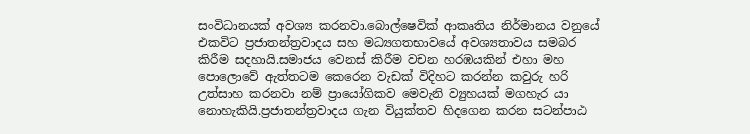සංවිධානයක් අවශ්‍ය කරනවා.බොල්ෂෙවික් ආකෘතිය නිර්මානය වනුයේ එකවිට ප්‍රජාතන්ත්‍රවාදය සහ මධ්‍යගතභාවයේ අවශ්‍යතාවය සමබර කිරීම සදහායි.සමාජය වෙනස් කිරීම වචන හරඹයකින් එහා මහ පොලොවේ ඇත්තටම කෙරෙන වැඩක් විදිහට කරන්න කවුරු හරි උත්සාහ කරනවා නම් ප්‍රායෝගිකව මෙවැනි ව්‍යුහයක් මගහැර යා නොහැකියි.ප්‍රජාතන්ත්‍රවාදය ගැන වියුක්තව හිදගෙන කරන සටන්පාඨ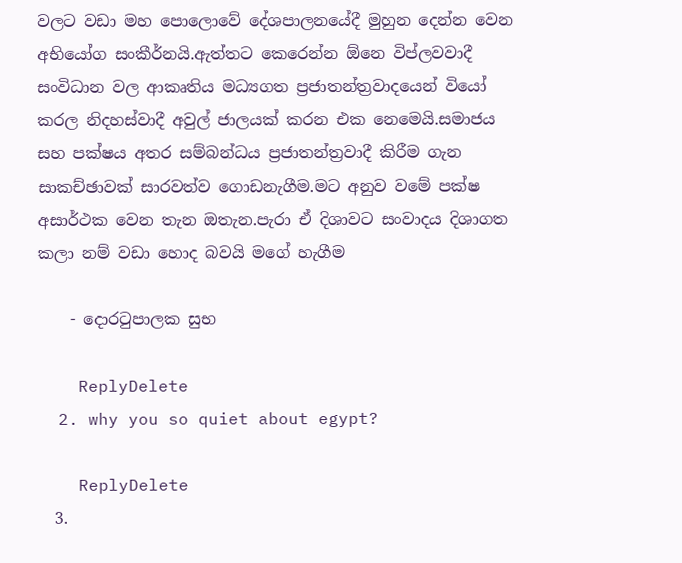වලට වඩා මහ පොලොවේ දේශපාලනයේදී මුහුන දෙන්න වෙන අභියෝග සංකීර්නයි.ඇත්තට කෙරෙන්න ඕනෙ විප්ලවවාදී සංවිධාන වල ආකෘතිය මධ්‍යගත ප්‍රජාතන්ත්‍රවාදයෙන් වියෝ කරල නිදහස්වාදී අවුල් ජාලයක් කරන එක නෙමෙයි.සමාජය සහ පක්ෂය අතර සම්බන්ධය ප්‍රජාතන්ත්‍රවාදී කිරීම ගැන සාකච්ඡාවක් සාරවත්ව ගොඩනැගීම.මට අනුව වමේ පක්ෂ අසාර්ථක වෙන තැන ඔතැන.පැරා ඒ දිශාවට සංවාදය දිශාගත කලා නම් වඩා හොද බවයි මගේ හැගීම

    - දොරටුපාලක සුභ

    ReplyDelete
  2. why you so quiet about egypt?

    ReplyDelete
  3.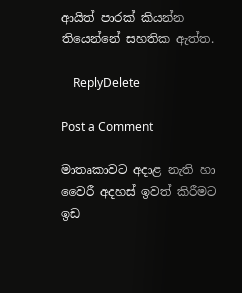ආයිත් පාරක් කියන්න තියෙන්නේ සහතික ඇත්ත.

    ReplyDelete

Post a Comment

මාතෘකාවට අදාළ නැති හා වෛරී අදහස් ඉවත් කිරීමට ඉඩ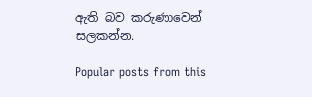ඇති බව කරුණාවෙන් සලකන්න.

Popular posts from this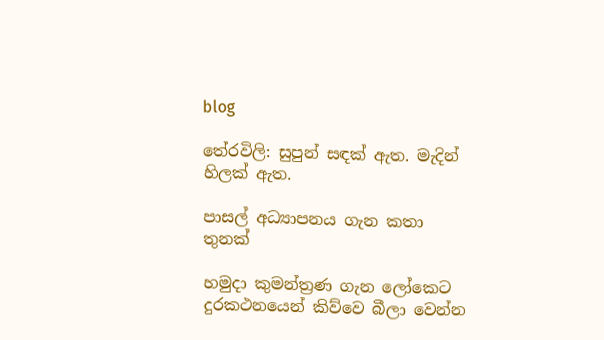blog

තේරවිලි: සුපුන් සඳක් ඇත. මැදින් හිලක් ඇත.

පාසල් අධ්‍යාපනය ගැන කතා තුනක්

හමුදා කුමන්ත්‍රණ ගැන ලෝකෙට දුරකථනයෙන් කිව්වෙ බීලා වෙන්න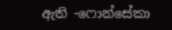ඇති -ෆොන්සේකා